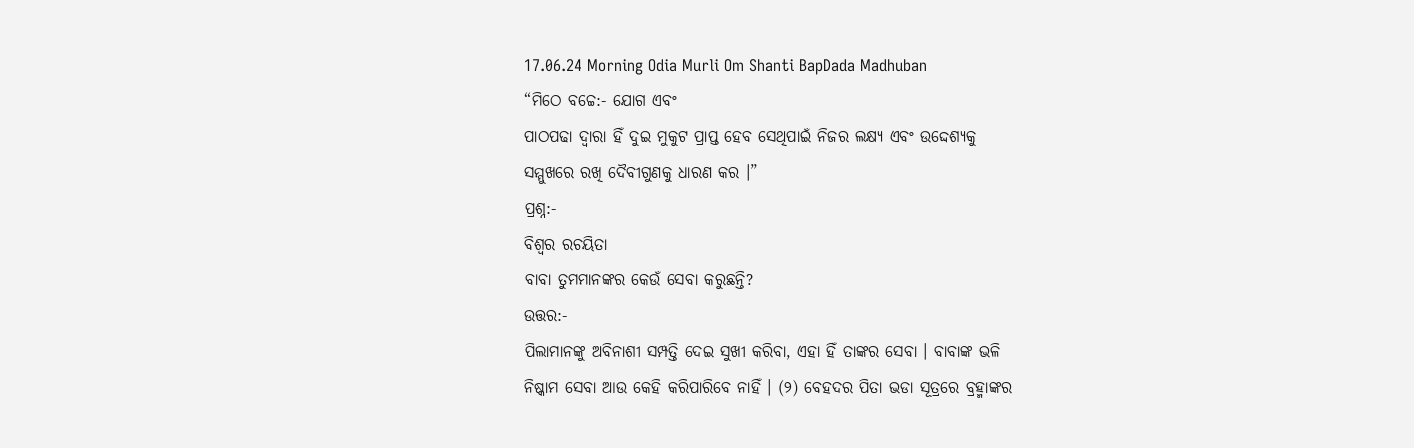17.06.24 Morning Odia Murli Om Shanti BapDada Madhuban
“ମିଠେ ବଚ୍ଚେ:- ଯୋଗ ଏବଂ
ପାଠପଢା ଦ୍ୱାରା ହିଁ ଦୁଇ ମୁକୁଟ ପ୍ରାପ୍ତ ହେବ ସେଥିପାଇଁ ନିଜର ଲକ୍ଷ୍ୟ ଏବଂ ଉଦ୍ଦେଶ୍ୟକୁ
ସମ୍ମୁଖରେ ରଖି ଦୈବୀଗୁଣକୁ ଧାରଣ କର ।”
ପ୍ରଶ୍ନ:-
ବିଶ୍ୱର ରଚୟିତା
ବାବା ତୁମମାନଙ୍କର କେଉଁ ସେବା କରୁଛନ୍ତି?
ଉତ୍ତର:-
ପିଲାମାନଙ୍କୁ ଅବିନାଶୀ ସମ୍ପତ୍ତି ଦେଇ ସୁଖୀ କରିବା, ଏହା ହିଁ ତାଙ୍କର ସେବା । ବାବାଙ୍କ ଭଳି
ନିଷ୍କାମ ସେବା ଆଉ କେହି କରିପାରିବେ ନାହିଁ । (୨) ବେହଦର ପିତା ଭଡା ସୂତ୍ରରେ ବ୍ରହ୍ମାଙ୍କର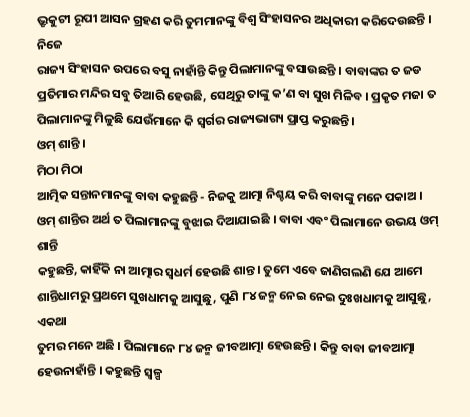ଭ୍ରୃକୁଟୀ ରୂପୀ ଆସନ ଗ୍ରହଣ କରି ତୁମମାନଙ୍କୁ ବିଶ୍ୱ ସିଂହାସନର ଅଧିକାରୀ କରିଦେଉଛନ୍ତି । ନିଜେ
ରାଜ୍ୟ ସିଂହାସନ ଉପରେ ବସୁ ନାହାଁନ୍ତି କିନ୍ତୁ ପିଲାମାନଙ୍କୁ ବସାଉଛନ୍ତି । ବାବାଙ୍କର ତ ଜଡ
ପ୍ରତିମାର ମନ୍ଦିର ସବୁ ତିଆରି ହେଉଛି, ସେଥିରୁ ତାଙ୍କୁ କ’ଣ ବା ସୁଖ ମିଳିବ । ପ୍ରକୃତ ମଜା ତ
ପିଲାମାନଙ୍କୁ ମିଳୁଛି ଯେଉଁମାନେ କି ସ୍ୱର୍ଗର ରାଜ୍ୟଭାଗ୍ୟ ପ୍ରାପ୍ତ କରୁଛନ୍ତି ।
ଓମ୍ ଶାନ୍ତି ।
ମିଠା ମିଠା
ଆତ୍ମିକ ସନ୍ତାନମାନଙ୍କୁ ବାବା କହୁଛନ୍ତି - ନିଜକୁ ଆତ୍ମା ନିଶ୍ଚୟ କରି ବାବାଙ୍କୁ ମନେ ପକାଅ ।
ଓମ୍ ଶାନ୍ତିର ଅର୍ଥ ତ ପିଲାମାନଙ୍କୁ ବୁଝାଇ ଦିଆଯାଇଛି । ବାବା ଏବଂ ପିଲାମାନେ ଉଭୟ ଓମ୍ ଶାନ୍ତି
କହୁଛନ୍ତି, କାହିଁକି ନା ଆତ୍ମାର ସ୍ୱଧର୍ମ ହେଉଛି ଶାନ୍ତ । ତୁମେ ଏବେ ଜାଣିଗଲଣି ଯେ ଆମେ
ଶାନ୍ତିଧାମରୁ ପ୍ରଥମେ ସୁଖଧାମକୁ ଆସୁଛୁ, ପୁଣି ୮୪ ଜନ୍ମ ନେଇ ନେଇ ଦୁଃଖଧାମକୁ ଆସୁଛୁ, ଏକଥା
ତୁମର ମନେ ଅଛି । ପିଲାମାନେ ୮୪ ଜନ୍ମ ଜୀବଆତ୍ମା ହେଉଛନ୍ତି । କିନ୍ତୁ ବାବା ଜୀବଆତ୍ମା
ହେଉନାହାଁନ୍ତି । କହୁଛନ୍ତି ସ୍ୱଳ୍ପ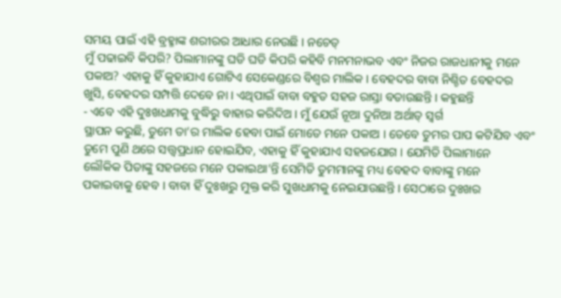ସମୟ ପାଇଁ ଏହି ବ୍ରହ୍ମାଙ୍କ ଶରୀରର ଆଧାର ନେଉଛି । ନଚେତ୍
ମୁଁ ପଢାଇବି କିପରି? ପିଲାମାନଙ୍କୁ ଘଡି ଘଡି କିପରି କହିବି ମନମନାଭବ ଏବଂ ନିଜର ରାଜଧାନୀକୁ ମନେ
ପକାଅ? ଏହାକୁ ହିଁ କୁହାଯାଏ ଗୋଟିଏ ସେକେଣ୍ଡରେ ବିଶ୍ୱର ମାଲିକ । ବେହଦର ବାବା ନିଶ୍ଚିତ ବେହଦର
ଖୁସି, ବେହଦର ସମ୍ପତ୍ତି ଦେବେ ନା । ଏଥିପାଇଁ ବାବା ବହୁତ ସହଜ ରାସ୍ତା ବତାଉଛନ୍ତି । କହୁଛନ୍ତି
- ଏବେ ଏହି ଦୁଃଖଧାମକୁ ବୁଦ୍ଧିରୁ ବାହାର କରିଦିଅ । ମୁଁ ଯେଉଁ ନୂଆ ଦୁନିଆ ଅର୍ଥାତ୍ ସ୍ୱର୍ଗ
ସ୍ଥାପନ କରୁଛି, ତୁମେ ତା’ର ମାଲିକ ହେବା ପାଇଁ ମୋତେ ମନେ ପକାଅ । ତେବେ ତୁମର ପାପ କଟିଯିବ ଏବଂ
ତୁମେ ପୁଣି ଥରେ ସତ୍ତ୍ୱପ୍ରଧାନ ହୋଇଯିବ, ଏହାକୁ ହିଁ କୁହାଯାଏ ସହଜଯୋଗ । ଯେମିତି ପିଲାମାନେ
ଲୌକିକ ପିତାଙ୍କୁ ସହଜରେ ମନେ ପକାଇଥା’ନ୍ତି ସେମିତି ତୁମମାନଙ୍କୁ ମଧ୍ୟ ବେହଦ ବାବାଙ୍କୁ ମନେ
ପକାଇବାକୁ ହେବ । ବାବା ହିଁ ଦୁଃଖରୁ ମୁକ୍ତ କରି ସୁଖଧାମକୁ ନେଇଯାଉଛନ୍ତି । ସେଠାରେ ଦୁଃଖର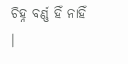ଚିହ୍ନ ବର୍ଣ୍ଣ ହିଁ ନାହିଁ ।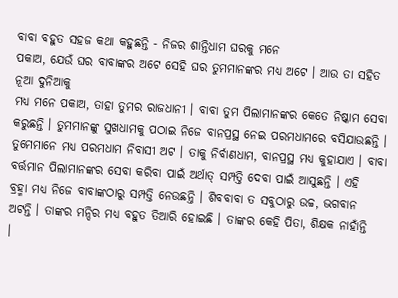ବାବା ବହୁତ ସହଜ କଥା କହୁଛନ୍ତି - ନିଜର ଶାନ୍ତିଧାମ ଘରକୁ ମନେ
ପକାଅ, ଯେଉଁ ଘର ବାବାଙ୍କର ଅଟେ ସେହି ଘର ତୁମମାନଙ୍କର ମଧ୍ୟ ଅଟେ । ଆଉ ତା ସହିତ ନୂଆ ଦୁନିଆକୁ
ମଧ୍ୟ ମନେ ପକାଅ, ତାହା ତୁମର ରାଜଧାନୀ । ବାବା ତୁମ ପିଲାମାନଙ୍କର କେତେ ନିଷ୍କାମ ସେବା
କରୁଛନ୍ତି । ତୁମମାନଙ୍କୁ ସୁଖଧାମକୁ ପଠାଇ ନିଜେ ବାନପ୍ରସ୍ଥ ନେଇ ପରମଧାମରେ ବସିଯାଉଛନ୍ତି ।
ତୁମେମାନେ ମଧ୍ୟ ପରମଧାମ ନିବାସୀ ଅଟ । ତାକୁ ନିର୍ବାଣଧାମ, ବାନପ୍ରସ୍ଥ ମଧ୍ୟ କୁହାଯାଏ । ବାବା
ବର୍ତ୍ତମାନ ପିଲାମାନଙ୍କର ସେବା କରିବା ପାଇଁ ଅର୍ଥାତ୍ ସମ୍ପତ୍ତି ଦେବା ପାଇଁ ଆସୁଛନ୍ତି । ଏହି
ବ୍ରହ୍ମା ମଧ୍ୟ ନିଜେ ବାବାଙ୍କଠାରୁ ସମ୍ପତ୍ତି ନେଉଛନ୍ତି । ଶିବବାବା ତ ସବୁଠାରୁ ଉଚ୍ଚ, ଭଗବାନ
ଅଟନ୍ତି । ତାଙ୍କର ମନ୍ଦିର ମଧ୍ୟ ବହୁତ ତିଆରି ହୋଇଛି । ତାଙ୍କର କେହି ପିତା, ଶିକ୍ଷକ ନାହାଁନ୍ତି
।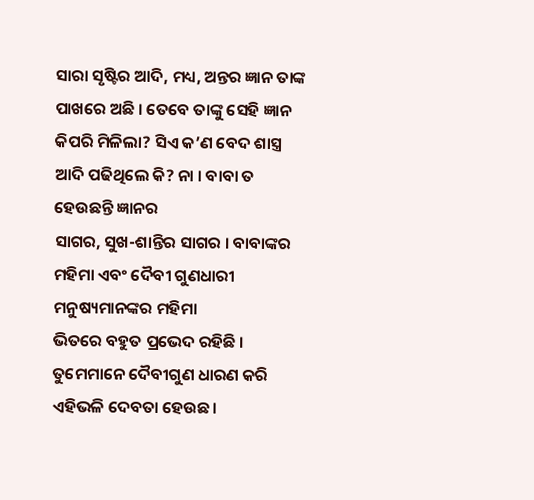ସାରା ସୃଷ୍ଟିର ଆଦି, ମଧ୍ୟ, ଅନ୍ତର ଜ୍ଞାନ ତାଙ୍କ ପାଖରେ ଅଛି । ତେବେ ତାଙ୍କୁ ସେହି ଜ୍ଞାନ
କିପରି ମିଳିଲା? ସିଏ କ’ଣ ବେଦ ଶାସ୍ତ୍ର ଆଦି ପଢିଥିଲେ କି? ନା । ବାବା ତ ହେଉଛନ୍ତି ଜ୍ଞାନର
ସାଗର, ସୁଖ-ଶାନ୍ତିର ସାଗର । ବାବାଙ୍କର ମହିମା ଏବଂ ଦୈବୀ ଗୁଣଧାରୀ ମନୁଷ୍ୟମାନଙ୍କର ମହିମା
ଭିତରେ ବହୁତ ପ୍ରଭେଦ ରହିଛି । ତୁମେମାନେ ଦୈବୀଗୁଣ ଧାରଣ କରି ଏହିଭଳି ଦେବତା ହେଉଛ ।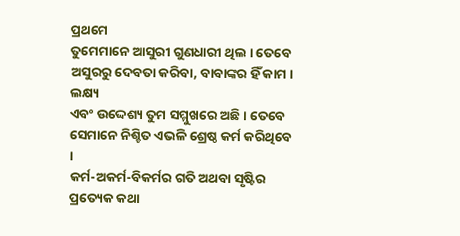ପ୍ରଥମେ
ତୁମେମାନେ ଆସୁରୀ ଗୁଣଧାରୀ ଥିଲ । ତେବେ ଅସୁରରୁ ଦେବତା କରିବା, ବାବାଙ୍କର ହିଁ କାମ । ଲକ୍ଷ୍ୟ
ଏବଂ ଉଦ୍ଦେଶ୍ୟ ତୁମ ସମ୍ମୁଖରେ ଅଛି । ତେବେ ସେମାନେ ନିଶ୍ଚିତ ଏଭଳି ଶ୍ରେଷ୍ଠ କର୍ମ କରିଥିବେ ।
କର୍ମ-ଅକର୍ମ-ବିକର୍ମର ଗତି ଅଥବା ସୃଷ୍ଟିର ପ୍ରତ୍ୟେକ କଥା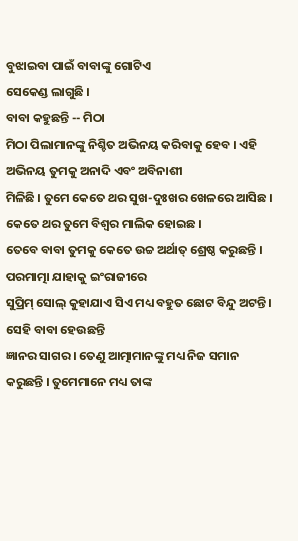ବୁଝାଇବା ପାଇଁ ବାବାଙ୍କୁ ଗୋଟିଏ
ସେକେଣ୍ଡ ଲାଗୁଛି ।
ବାବା କହୁଛନ୍ତି -- ମିଠା
ମିଠା ପିଲାମାନଙ୍କୁ ନିଶ୍ଚିତ ଅଭିନୟ କରିବାକୁ ହେବ । ଏହି ଅଭିନୟ ତୁମକୁ ଅନାଦି ଏବଂ ଅବିନାଶୀ
ମିଳିଛି । ତୁମେ କେତେ ଥର ସୁଖ-ଦୁଃଖର ଖେଳରେ ଆସିଛ । କେତେ ଥର ତୁମେ ବିଶ୍ୱର ମାଲିକ ହୋଇଛ ।
ତେବେ ବାବା ତୁମକୁ କେତେ ଉଚ୍ଚ ଅର୍ଥାତ୍ ଶ୍ରେଷ୍ଠ କରୁଛନ୍ତି । ପରମାତ୍ମା ଯାହାକୁ ଇଂରାଜୀରେ
ସୁପ୍ରିମ୍ ସୋଲ୍ କୁହାଯାଏ ସିଏ ମଧ୍ୟ ବହୁତ ଛୋଟ ବିନ୍ଦୁ ଅଟନ୍ତି । ସେହି ବାବା ହେଉଛନ୍ତି
ଜ୍ଞାନର ସାଗର । ତେଣୁ ଆତ୍ମାମାନଙ୍କୁ ମଧ୍ୟ ନିଜ ସମାନ କରୁଛନ୍ତି । ତୁମେମାନେ ମଧ୍ୟ ତାଙ୍କ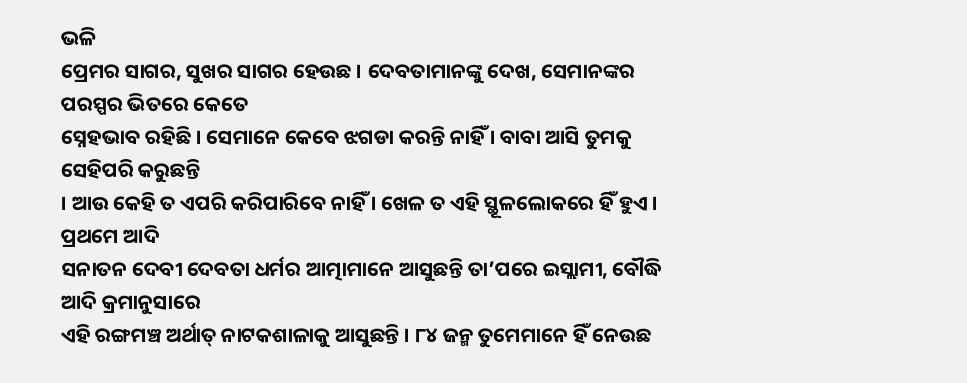ଭଳି
ପ୍ରେମର ସାଗର, ସୁଖର ସାଗର ହେଉଛ । ଦେବତାମାନଙ୍କୁ ଦେଖ, ସେମାନଙ୍କର ପରସ୍ପର ଭିତରେ କେତେ
ସ୍ନେହଭାବ ରହିଛି । ସେମାନେ କେବେ ଝଗଡା କରନ୍ତି ନାହିଁ । ବାବା ଆସି ତୁମକୁ ସେହିପରି କରୁଛନ୍ତି
। ଆଉ କେହି ତ ଏପରି କରିପାରିବେ ନାହିଁ । ଖେଳ ତ ଏହି ସ୍ଥୂଳଲୋକରେ ହିଁ ହୁଏ । ପ୍ରଥମେ ଆଦି
ସନାତନ ଦେବୀ ଦେବତା ଧର୍ମର ଆତ୍ମାମାନେ ଆସୁଛନ୍ତି ତା’ପରେ ଇସ୍ଲାମୀ, ବୌଦ୍ଧି ଆଦି କ୍ରମାନୁସାରେ
ଏହି ରଙ୍ଗମଞ୍ଚ ଅର୍ଥାତ୍ ନାଟକଶାଳାକୁ ଆସୁଛନ୍ତି । ୮୪ ଜନ୍ମ ତୁମେମାନେ ହିଁ ନେଉଛ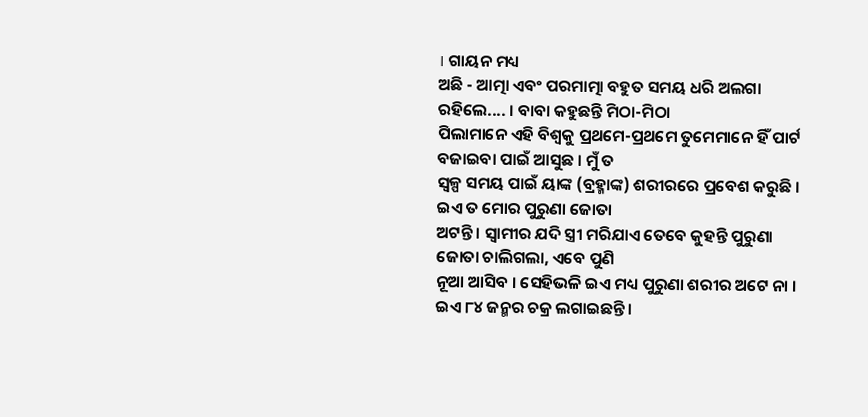। ଗାୟନ ମଧ୍ୟ
ଅଛି - ଆତ୍ମା ଏବଂ ପରମାତ୍ମା ବହୁତ ସମୟ ଧରି ଅଲଗା ରହିଲେ.... । ବାବା କହୁଛନ୍ତି ମିଠା-ମିଠା
ପିଲାମାନେ ଏହି ବିଶ୍ୱକୁ ପ୍ରଥମେ-ପ୍ରଥମେ ତୁମେମାନେ ହିଁ ପାର୍ଟ ବଜାଇବା ପାଇଁ ଆସୁଛ । ମୁଁ ତ
ସ୍ୱଳ୍ପ ସମୟ ପାଇଁ ୟାଙ୍କ (ବ୍ରହ୍ମାଙ୍କ) ଶରୀରରେ ପ୍ରବେଶ କରୁଛି । ଇଏ ତ ମୋର ପୁରୁଣା ଜୋତା
ଅଟନ୍ତି । ସ୍ୱାମୀର ଯଦି ସ୍ତ୍ରୀ ମରିଯାଏ ତେବେ କୁହନ୍ତି ପୁରୁଣା ଜୋତା ଚାଲିଗଲା, ଏବେ ପୁଣି
ନୂଆ ଆସିବ । ସେହିଭଳି ଇଏ ମଧ୍ୟ ପୁରୁଣା ଶରୀର ଅଟେ ନା । ଇଏ ୮୪ ଜନ୍ମର ଚକ୍ର ଲଗାଇଛନ୍ତି ।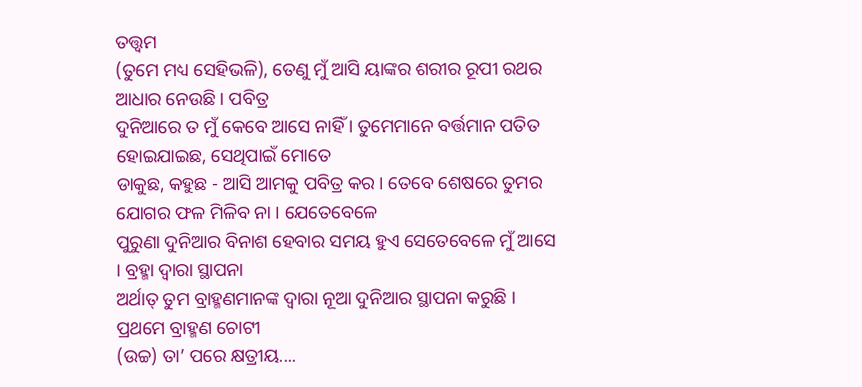ତତ୍ତ୍ୱମ
(ତୁମେ ମଧ୍ୟ ସେହିଭଳି), ତେଣୁ ମୁଁ ଆସି ୟାଙ୍କର ଶରୀର ରୂପୀ ରଥର ଆଧାର ନେଉଛି । ପବିତ୍ର
ଦୁନିଆରେ ତ ମୁଁ କେବେ ଆସେ ନାହିଁ । ତୁମେମାନେ ବର୍ତ୍ତମାନ ପତିତ ହୋଇଯାଇଛ, ସେଥିପାଇଁ ମୋତେ
ଡାକୁଛ, କହୁଛ - ଆସି ଆମକୁ ପବିତ୍ର କର । ତେବେ ଶେଷରେ ତୁମର ଯୋଗର ଫଳ ମିଳିବ ନା । ଯେତେବେଳେ
ପୁରୁଣା ଦୁନିଆର ବିନାଶ ହେବାର ସମୟ ହୁଏ ସେତେବେଳେ ମୁଁ ଆସେ । ବ୍ରହ୍ମା ଦ୍ୱାରା ସ୍ଥାପନା
ଅର୍ଥାତ୍ ତୁମ ବ୍ରାହ୍ମଣମାନଙ୍କ ଦ୍ୱାରା ନୂଆ ଦୁନିଆର ସ୍ଥାପନା କରୁଛି । ପ୍ରଥମେ ବ୍ରାହ୍ମଣ ଚୋଟୀ
(ଉଚ୍ଚ) ତା’ ପରେ କ୍ଷତ୍ରୀୟ....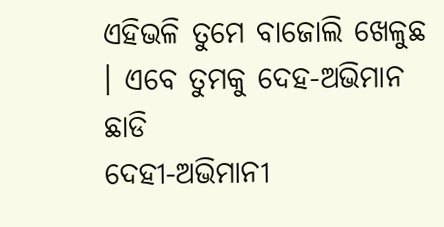ଏହିଭଳି ତୁମେ ବାଜୋଲି ଖେଳୁଛ । ଏବେ ତୁମକୁ ଦେହ-ଅଭିମାନ ଛାଡି
ଦେହୀ-ଅଭିମାନୀ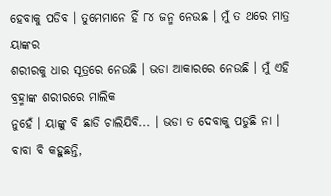ହେବାକୁ ପଡିବ । ତୁମେମାନେ ହିଁ ୮୪ ଜନ୍ମ ନେଉଛ । ମୁଁ ତ ଥରେ ମାତ୍ର ୟାଙ୍କର
ଶରୀରକୁ ଧାର ସୂତ୍ରରେ ନେଉଛି । ଭଡା ଆକାରରେ ନେଉଛି । ମୁଁ ଏହି ବ୍ରହ୍ମାଙ୍କ ଶରୀରରେ ମାଲିକ
ନୁହେଁ । ୟାଙ୍କୁ ବି ଛାଡି ଚାଲିଯିବି... । ଭଡା ତ ଦେବାକୁ ପଡୁଛି ନା । ବାବା ବି କହୁଛନ୍ତି,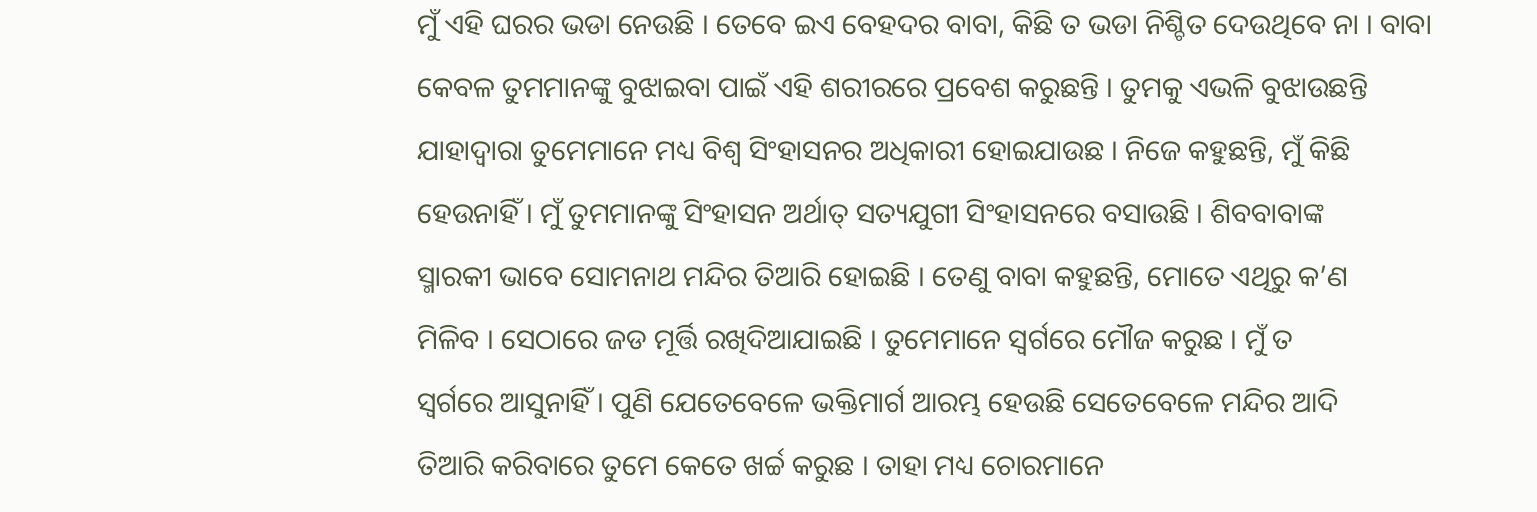ମୁଁ ଏହି ଘରର ଭଡା ନେଉଛି । ତେବେ ଇଏ ବେହଦର ବାବା, କିଛି ତ ଭଡା ନିଶ୍ଚିତ ଦେଉଥିବେ ନା । ବାବା
କେବଳ ତୁମମାନଙ୍କୁ ବୁଝାଇବା ପାଇଁ ଏହି ଶରୀରରେ ପ୍ରବେଶ କରୁଛନ୍ତି । ତୁମକୁ ଏଭଳି ବୁଝାଉଛନ୍ତି
ଯାହାଦ୍ୱାରା ତୁମେମାନେ ମଧ୍ୟ ବିଶ୍ୱ ସିଂହାସନର ଅଧିକାରୀ ହୋଇଯାଉଛ । ନିଜେ କହୁଛନ୍ତି, ମୁଁ କିଛି
ହେଉନାହିଁ । ମୁଁ ତୁମମାନଙ୍କୁ ସିଂହାସନ ଅର୍ଥାତ୍ ସତ୍ୟଯୁଗୀ ସିଂହାସନରେ ବସାଉଛି । ଶିବବାବାଙ୍କ
ସ୍ମାରକୀ ଭାବେ ସୋମନାଥ ମନ୍ଦିର ତିଆରି ହୋଇଛି । ତେଣୁ ବାବା କହୁଛନ୍ତି, ମୋତେ ଏଥିରୁ କ’ଣ
ମିଳିବ । ସେଠାରେ ଜଡ ମୂର୍ତ୍ତି ରଖିଦିଆଯାଇଛି । ତୁମେମାନେ ସ୍ୱର୍ଗରେ ମୌଜ କରୁଛ । ମୁଁ ତ
ସ୍ୱର୍ଗରେ ଆସୁନାହିଁ । ପୁଣି ଯେତେବେଳେ ଭକ୍ତିମାର୍ଗ ଆରମ୍ଭ ହେଉଛି ସେତେବେଳେ ମନ୍ଦିର ଆଦି
ତିଆରି କରିବାରେ ତୁମେ କେତେ ଖର୍ଚ୍ଚ କରୁଛ । ତାହା ମଧ୍ୟ ଚୋରମାନେ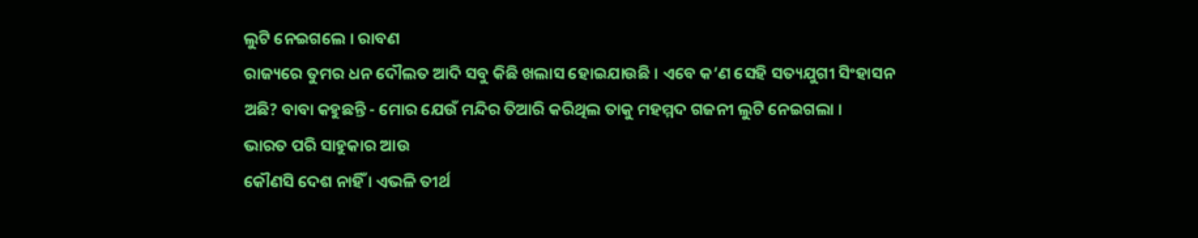ଲୁଟି ନେଇଗଲେ । ରାବଣ
ରାଜ୍ୟରେ ତୁମର ଧନ ଦୌଲତ ଆଦି ସବୁ କିଛି ଖଲାସ ହୋଇଯାଉଛି । ଏବେ କ’ଣ ସେହି ସତ୍ୟଯୁଗୀ ସିଂହାସନ
ଅଛି? ବାବା କହୁଛନ୍ତି - ମୋର ଯେଉଁ ମନ୍ଦିର ତିଆରି କରିଥିଲ ତାକୁ ମହମ୍ମଦ ଗଜନୀ ଲୁଟି ନେଇଗଲା ।
ଭାରତ ପରି ସାହୁକାର ଆଉ
କୌଣସି ଦେଶ ନାହିଁ । ଏଭଳି ତୀର୍ଥ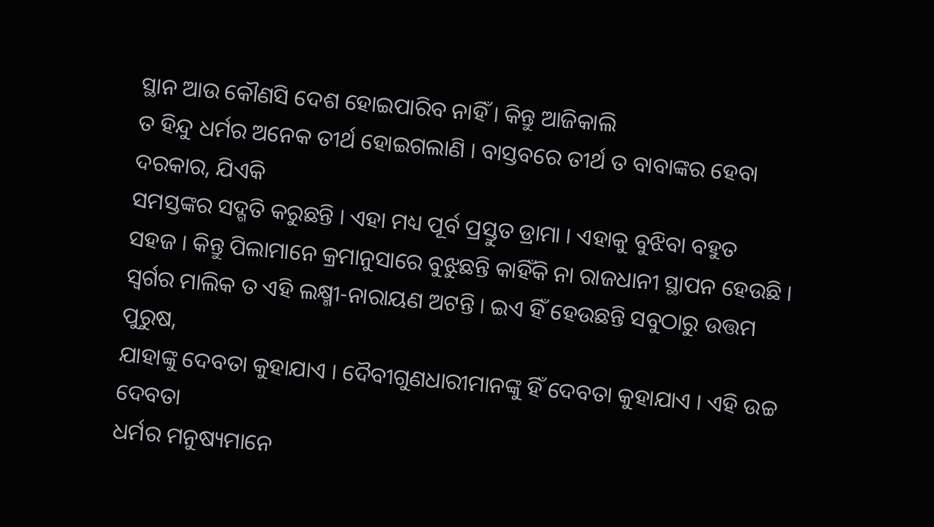ସ୍ଥାନ ଆଉ କୌଣସି ଦେଶ ହୋଇପାରିବ ନାହିଁ । କିନ୍ତୁ ଆଜିକାଲି
ତ ହିନ୍ଦୁ ଧର୍ମର ଅନେକ ତୀର୍ଥ ହୋଇଗଲାଣି । ବାସ୍ତବରେ ତୀର୍ଥ ତ ବାବାଙ୍କର ହେବା ଦରକାର, ଯିଏକି
ସମସ୍ତଙ୍କର ସଦ୍ଗତି କରୁଛନ୍ତି । ଏହା ମଧ୍ୟ ପୂର୍ବ ପ୍ରସ୍ତୁତ ଡ୍ରାମା । ଏହାକୁ ବୁଝିବା ବହୁତ
ସହଜ । କିନ୍ତୁ ପିଲାମାନେ କ୍ରମାନୁସାରେ ବୁଝୁଛନ୍ତି କାହିଁକି ନା ରାଜଧାନୀ ସ୍ଥାପନ ହେଉଛି ।
ସ୍ୱର୍ଗର ମାଲିକ ତ ଏହି ଲକ୍ଷ୍ମୀ-ନାରାୟଣ ଅଟନ୍ତି । ଇଏ ହିଁ ହେଉଛନ୍ତି ସବୁଠାରୁ ଉତ୍ତମ ପୁରୁଷ,
ଯାହାଙ୍କୁ ଦେବତା କୁହାଯାଏ । ଦୈବୀଗୁଣଧାରୀମାନଙ୍କୁ ହିଁ ଦେବତା କୁହାଯାଏ । ଏହି ଉଚ୍ଚ ଦେବତା
ଧର୍ମର ମନୁଷ୍ୟମାନେ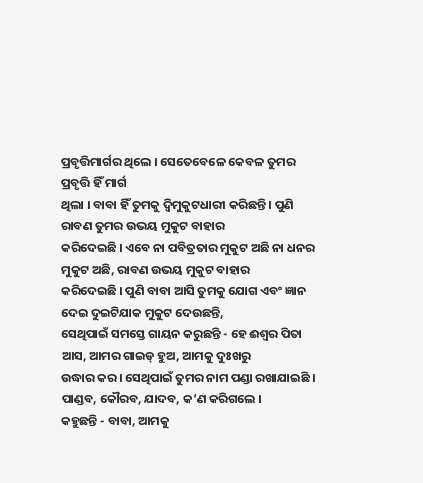ପ୍ରବୃତ୍ତିମାର୍ଗର ଥିଲେ । ସେତେବେଳେ କେବଳ ତୁମର ପ୍ରବୃତ୍ତି ହିଁ ମାର୍ଗ
ଥିଲା । ବାବା ହିଁ ତୁମକୁ ଦ୍ୱିମୁକୁଟଧାରୀ କରିଛନ୍ତି । ପୁଣି ରାବଣ ତୁମର ଉଭୟ ମୁକୁଟ ବାହାର
କରିଦେଇଛି । ଏବେ ନା ପବିତ୍ରତାର ମୁକୁଟ ଅଛି ନା ଧନର ମୁକୁଟ ଅଛି, ରାବଣ ଉଭୟ ମୁକୁଟ ବାହାର
କରିଦେଇଛି । ପୁଣି ବାବା ଆସି ତୁମକୁ ଯୋଗ ଏବଂ ଜ୍ଞାନ ଦେଇ ଦୁଇଟିଯାକ ମୁକୁଟ ଦେଉଛନ୍ତି,
ସେଥିପାଇଁ ସମସ୍ତେ ଗାୟନ କରୁଛନ୍ତି - ହେ ଈଶ୍ୱର ପିତା ଆସ, ଆମର ଗାଇଡ୍ ହୁଅ, ଆମକୁ ଦୁଃଖରୁ
ଉଦ୍ଧାର କର । ସେଥିପାଇଁ ତୁମର ନାମ ପଣ୍ଡା ରଖାଯାଇଛି । ପାଣ୍ଡବ, କୌରବ, ଯାଦବ, କ’ଣ କରିଗଲେ ।
କହୁଛନ୍ତି - ବାବା, ଆମକୁ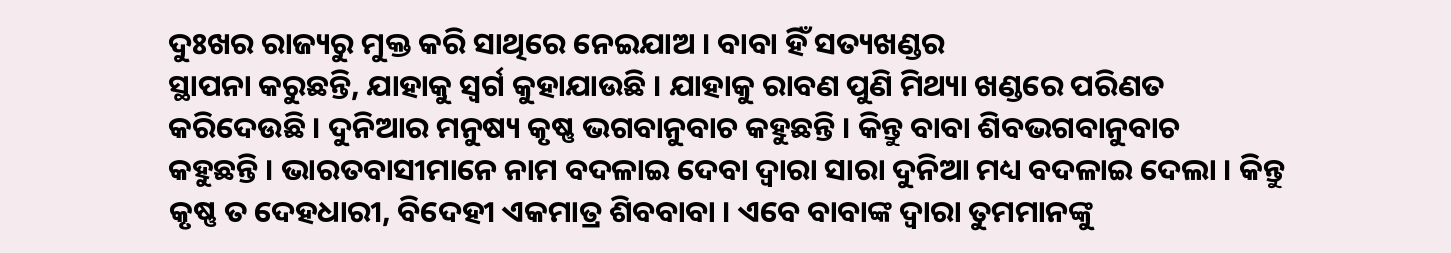ଦୁଃଖର ରାଜ୍ୟରୁ ମୁକ୍ତ କରି ସାଥିରେ ନେଇଯାଅ । ବାବା ହିଁ ସତ୍ୟଖଣ୍ଡର
ସ୍ଥାପନା କରୁଛନ୍ତି, ଯାହାକୁ ସ୍ୱର୍ଗ କୁହାଯାଉଛି । ଯାହାକୁ ରାବଣ ପୁଣି ମିଥ୍ୟା ଖଣ୍ଡରେ ପରିଣତ
କରିଦେଉଛି । ଦୁନିଆର ମନୁଷ୍ୟ କୃଷ୍ଣ ଭଗବାନୁବାଚ କହୁଛନ୍ତି । କିନ୍ତୁ ବାବା ଶିବଭଗବାନୁବାଚ
କହୁଛନ୍ତି । ଭାରତବାସୀମାନେ ନାମ ବଦଳାଇ ଦେବା ଦ୍ୱାରା ସାରା ଦୁନିଆ ମଧ୍ୟ ବଦଳାଇ ଦେଲା । କିନ୍ତୁ
କୃଷ୍ଣ ତ ଦେହଧାରୀ, ବିଦେହୀ ଏକମାତ୍ର ଶିବବାବା । ଏବେ ବାବାଙ୍କ ଦ୍ୱାରା ତୁମମାନଙ୍କୁ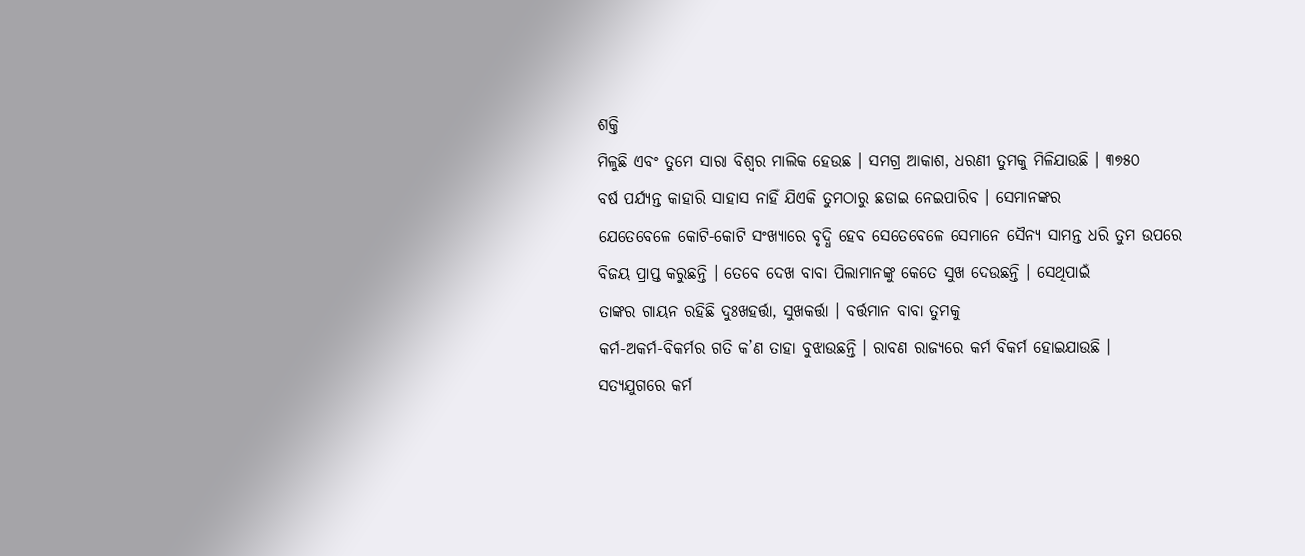ଶକ୍ତି
ମିଳୁଛି ଏବଂ ତୁମେ ସାରା ବିଶ୍ୱର ମାଲିକ ହେଉଛ । ସମଗ୍ର ଆକାଶ, ଧରଣୀ ତୁମକୁ ମିଳିଯାଉଛି । ୩୭୫୦
ବର୍ଷ ପର୍ଯ୍ୟନ୍ତ କାହାରି ସାହାସ ନାହିଁ ଯିଏକି ତୁମଠାରୁ ଛଡାଇ ନେଇପାରିବ । ସେମାନଙ୍କର
ଯେତେବେଳେ କୋଟି-କୋଟି ସଂଖ୍ୟାରେ ବୃଦ୍ଧି ହେବ ସେତେବେଳେ ସେମାନେ ସୈନ୍ୟ ସାମନ୍ତ ଧରି ତୁମ ଉପରେ
ବିଜୟ ପ୍ରାପ୍ତ କରୁଛନ୍ତି । ତେବେ ଦେଖ ବାବା ପିଲାମାନଙ୍କୁ କେତେ ସୁଖ ଦେଉଛନ୍ତି । ସେଥିପାଇଁ
ତାଙ୍କର ଗାୟନ ରହିଛି ଦୁଃଖହର୍ତ୍ତା, ସୁଖକର୍ତ୍ତା । ବର୍ତ୍ତମାନ ବାବା ତୁମକୁ
କର୍ମ-ଅକର୍ମ-ବିକର୍ମର ଗତି କ’ଣ ତାହା ବୁଝାଉଛନ୍ତି । ରାବଣ ରାଜ୍ୟରେ କର୍ମ ବିକର୍ମ ହୋଇଯାଉଛି ।
ସତ୍ୟଯୁଗରେ କର୍ମ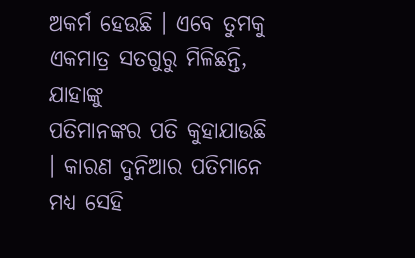ଅକର୍ମ ହେଉଛି । ଏବେ ତୁମକୁ ଏକମାତ୍ର ସତଗୁରୁ ମିଳିଛନ୍ତି, ଯାହାଙ୍କୁ
ପତିମାନଙ୍କର ପତି କୁହାଯାଉଛି । କାରଣ ଦୁନିଆର ପତିମାନେ ମଧ୍ୟ ସେହି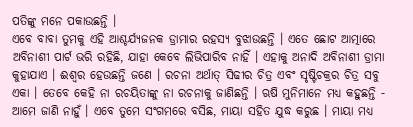ପତିଙ୍କୁ ମନେ ପକାଉଛନ୍ତି ।
ଏବେ ବାବା ତୁମକୁ ଏହି ଆଶ୍ଚର୍ଯ୍ୟଜନକ ଡ୍ରାମାର ରହସ୍ୟ ବୁଝାଉଛନ୍ତି । ଏତେ ଛୋଟ ଆତ୍ମାରେ
ଅବିନାଶୀ ପାର୍ଟ ଭରି ରହିଛି, ଯାହା କେବେ ଲିଭିପାରିବ ନାହିଁ । ଏହାକୁ ଅନାଦି ଅବିନାଶୀ ଡ୍ରାମା
କୁହାଯାଏ । ଈଶ୍ୱର ହେଉଛନ୍ତି ଜଣେ । ରଚନା ଅର୍ଥାତ୍ ସିଢୀର ଚିତ୍ର ଏବଂ ସୃଷ୍ଟିଚକ୍ରର ଚିତ୍ର ସବୁ
ଏକା । ତେବେ କେହି ନା ରଚୟିତାଙ୍କୁ ନା ରଚନାକୁ ଜାଣିଛନ୍ତି । ଋଷି ମୁନିମାନେ ମଧ୍ୟ କହୁଛନ୍ତି -
ଆମେ ଜାଣି ନାହୁଁ । ଏବେ ତୁମେ ସଂଗମରେ ବସିଛ, ମାୟା ସହିତ ଯୁଦ୍ଧ କରୁଛ । ମାୟା ମଧ୍ୟ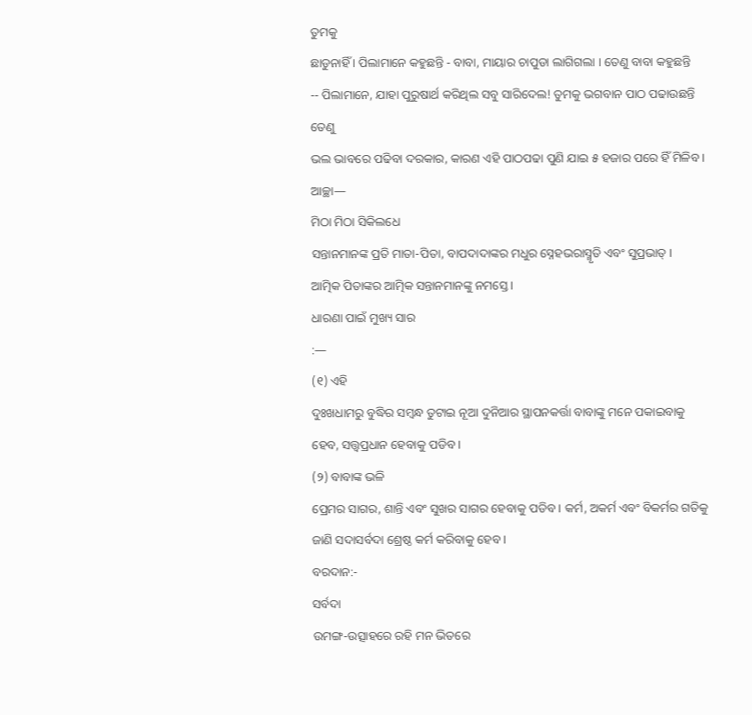ତୁମକୁ
ଛାଡୁନାହିଁ । ପିଲାମାନେ କହୁଛନ୍ତି - ବାବା, ମାୟାର ଚାପୁଡା ଲାଗିଗଲା । ତେଣୁ ବାବା କହୁଛନ୍ତି
-- ପିଲାମାନେ, ଯାହା ପୁରୁଷାର୍ଥ କରିଥିଲ ସବୁ ସାରିଦେଲ! ତୁମକୁ ଭଗବାନ ପାଠ ପଢାଉଛନ୍ତି ତେଣୁ
ଭଲ ଭାବରେ ପଢିବା ଦରକାର, କାରଣ ଏହି ପାଠପଢା ପୁଣି ଯାଇ ୫ ହଜାର ପରେ ହିଁ ମିଳିବ । ଆଚ୍ଛା—
ମିଠା ମିଠା ସିକିଲଧେ
ସନ୍ତାନମାନଙ୍କ ପ୍ରତି ମାତା-ପିତା, ବାପଦାଦାଙ୍କର ମଧୁର ସ୍ନେହଭରାସ୍ମୃତି ଏବଂ ସୁପ୍ରଭାତ୍ ।
ଆତ୍ମିକ ପିତାଙ୍କର ଆତ୍ମିକ ସନ୍ତାନମାନଙ୍କୁ ନମସ୍ତେ ।
ଧାରଣା ପାଇଁ ମୁଖ୍ୟ ସାର
:—
(୧) ଏହି
ଦୁଃଖଧାମରୁ ବୁଦ୍ଧିର ସମ୍ବନ୍ଧ ତୁଟାଇ ନୂଆ ଦୁନିଆର ସ୍ଥାପନକର୍ତ୍ତା ବାବାଙ୍କୁ ମନେ ପକାଇବାକୁ
ହେବ, ସତ୍ତ୍ୱପ୍ରଧାନ ହେବାକୁ ପଡିବ ।
(୨) ବାବାଙ୍କ ଭଳି
ପ୍ରେମର ସାଗର, ଶାନ୍ତି ଏବଂ ସୁଖର ସାଗର ହେବାକୁ ପଡିବ । କର୍ମ, ଅକର୍ମ ଏବଂ ବିକର୍ମର ଗତିକୁ
ଜାଣି ସଦାସର୍ବଦା ଶ୍ରେଷ୍ଠ କର୍ମ କରିବାକୁ ହେବ ।
ବରଦାନ:-
ସର୍ବଦା
ଉମଙ୍ଗ-ଉତ୍ସାହରେ ରହି ମନ ଭିତରେ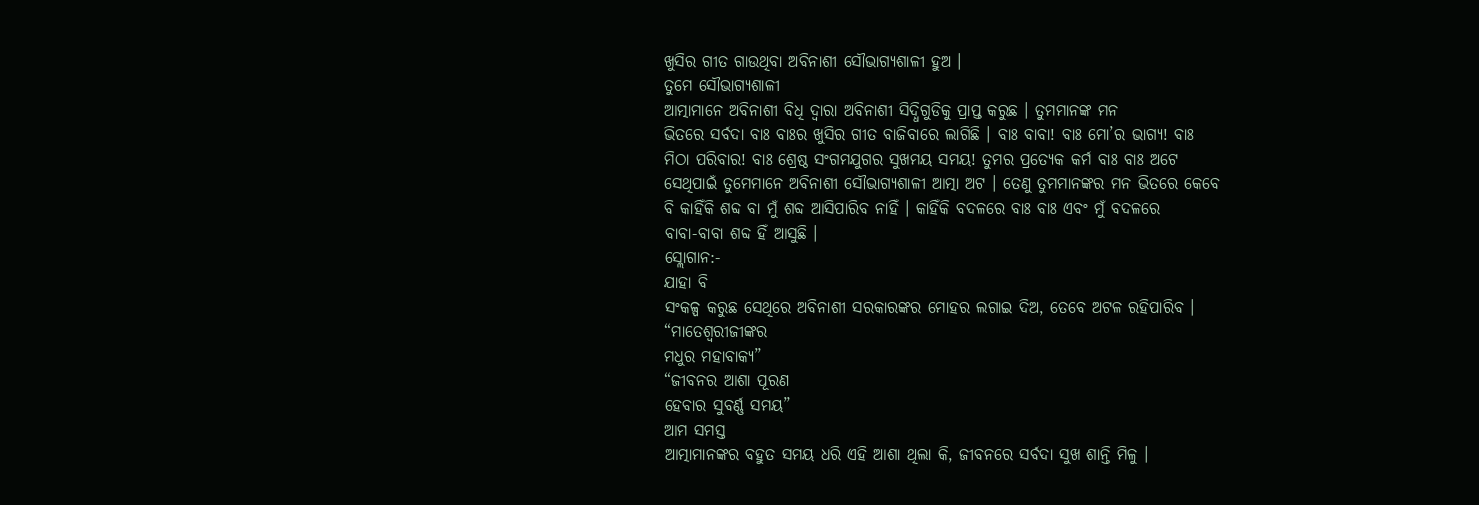ଖୁସିର ଗୀତ ଗାଉଥିବା ଅବିନାଶୀ ସୌଭାଗ୍ୟଶାଳୀ ହୁଅ ।
ତୁମେ ସୌଭାଗ୍ୟଶାଳୀ
ଆତ୍ମାମାନେ ଅବିନାଶୀ ବିଧି ଦ୍ୱାରା ଅବିନାଶୀ ସିଦ୍ଧିଗୁଡିକୁ ପ୍ରାପ୍ତ କରୁଛ । ତୁମମାନଙ୍କ ମନ
ଭିତରେ ସର୍ବଦା ବାଃ ବାଃର ଖୁସିର ଗୀତ ବାଜିବାରେ ଲାଗିଛି । ବାଃ ବାବା! ବାଃ ମୋ’ର ଭାଗ୍ୟ! ବାଃ
ମିଠା ପରିବାର! ବାଃ ଶ୍ରେଷ୍ଠ ସଂଗମଯୁଗର ସୁଖମୟ ସମୟ! ତୁମର ପ୍ରତ୍ୟେକ କର୍ମ ବାଃ ବାଃ ଅଟେ
ସେଥିପାଇଁ ତୁମେମାନେ ଅବିନାଶୀ ସୌଭାଗ୍ୟଶାଳୀ ଆତ୍ମା ଅଟ । ତେଣୁ ତୁମମାନଙ୍କର ମନ ଭିତରେ କେବେ
ବି କାହିଁକି ଶବ୍ଦ ବା ମୁଁ ଶବ୍ଦ ଆସିପାରିବ ନାହିଁ । କାହିଁକି ବଦଳରେ ବାଃ ବାଃ ଏବଂ ମୁଁ ବଦଳରେ
ବାବା-ବାବା ଶବ୍ଦ ହିଁ ଆସୁଛି ।
ସ୍ଲୋଗାନ:-
ଯାହା ବି
ସଂକଳ୍ପ କରୁଛ ସେଥିରେ ଅବିନାଶୀ ସରକାରଙ୍କର ମୋହର ଲଗାଇ ଦିଅ, ତେବେ ଅଟଳ ରହିପାରିବ ।
“ମାତେଶ୍ୱରୀଜୀଙ୍କର
ମଧୁର ମହାବାକ୍ୟ”
“ଜୀବନର ଆଶା ପୂରଣ
ହେବାର ସୁବର୍ଣ୍ଣ ସମୟ”
ଆମ ସମସ୍ତ
ଆତ୍ମାମାନଙ୍କର ବହୁତ ସମୟ ଧରି ଏହି ଆଶା ଥିଲା କି, ଜୀବନରେ ସର୍ବଦା ସୁଖ ଶାନ୍ତି ମିଳୁ ।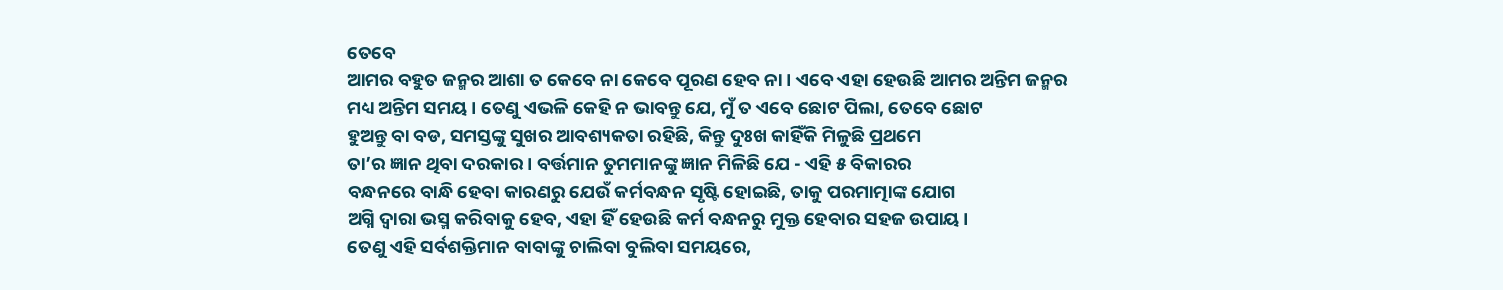ତେବେ
ଆମର ବହୁତ ଜନ୍ମର ଆଶା ତ କେବେ ନା କେବେ ପୂରଣ ହେବ ନା । ଏବେ ଏହା ହେଉଛି ଆମର ଅନ୍ତିମ ଜନ୍ମର
ମଧ୍ୟ ଅନ୍ତିମ ସମୟ । ତେଣୁ ଏଭଳି କେହି ନ ଭାବନ୍ତୁ ଯେ, ମୁଁ ତ ଏବେ ଛୋଟ ପିଲା, ତେବେ ଛୋଟ
ହୁଅନ୍ତୁ ବା ବଡ, ସମସ୍ତଙ୍କୁ ସୁଖର ଆବଶ୍ୟକତା ରହିଛି, କିନ୍ତୁ ଦୁଃଖ କାହିଁକି ମିଳୁଛି ପ୍ରଥମେ
ତା’ର ଜ୍ଞାନ ଥିବା ଦରକାର । ବର୍ତ୍ତମାନ ତୁମମାନଙ୍କୁ ଜ୍ଞାନ ମିଳିଛି ଯେ - ଏହି ୫ ବିକାରର
ବନ୍ଧନରେ ବାନ୍ଧି ହେବା କାରଣରୁ ଯେଉଁ କର୍ମବନ୍ଧନ ସୃଷ୍ଟି ହୋଇଛି, ତାକୁ ପରମାତ୍ମାଙ୍କ ଯୋଗ
ଅଗ୍ନି ଦ୍ୱାରା ଭସ୍ମ କରିବାକୁ ହେବ, ଏହା ହିଁ ହେଉଛି କର୍ମ ବନ୍ଧନରୁ ମୁକ୍ତ ହେବାର ସହଜ ଉପାୟ ।
ତେଣୁ ଏହି ସର୍ବଶକ୍ତିମାନ ବାବାଙ୍କୁ ଚାଲିବା ବୁଲିବା ସମୟରେ,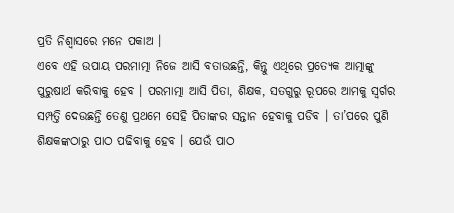ପ୍ରତି ନିଶ୍ୱାସରେ ମନେ ପକାଅ ।
ଏବେ ଏହି ଉପାୟ ପରମାତ୍ମା ନିଜେ ଆସି ବତାଉଛନ୍ତି, କିନ୍ତୁ ଏଥିରେ ପ୍ରତ୍ୟେକ ଆତ୍ମାଙ୍କୁ
ପୁରୁଷାର୍ଥ କରିବାକୁ ହେବ । ପରମାତ୍ମା ଆସି ପିତା, ଶିକ୍ଷକ, ସତଗୁରୁ ରୂପରେ ଆମକୁ ସ୍ୱର୍ଗର
ସମ୍ପତ୍ତି ଦେଉଛନ୍ତି ତେଣୁ ପ୍ରଥମେ ସେହି ପିତାଙ୍କର ସନ୍ତାନ ହେବାକୁ ପଡିବ । ତା’ପରେ ପୁଣି
ଶିକ୍ଷକଙ୍କଠାରୁ ପାଠ ପଢିବାକୁ ହେବ । ଯେଉଁ ପାଠ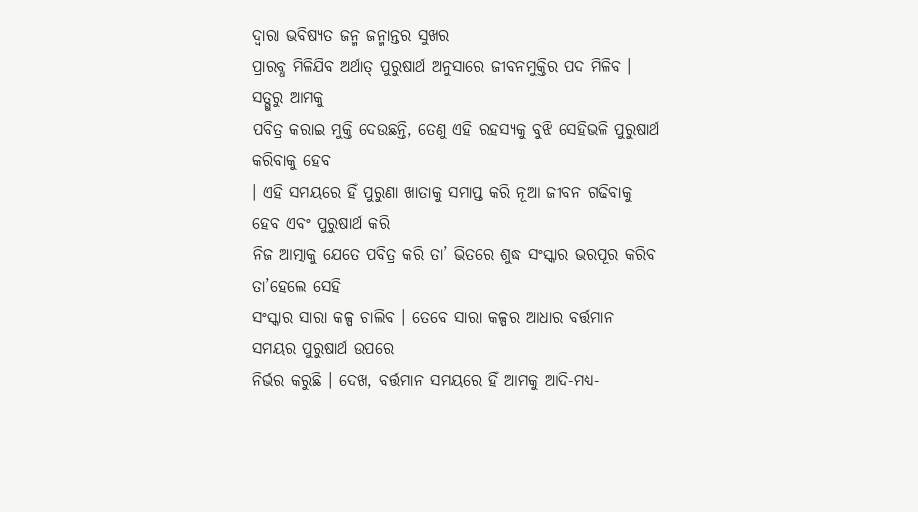ଦ୍ୱାରା ଭବିଷ୍ୟତ ଜନ୍ମ ଜନ୍ମାନ୍ତର ସୁଖର
ପ୍ରାରବ୍ଧ ମିଳିଯିବ ଅର୍ଥାତ୍ ପୁରୁଷାର୍ଥ ଅନୁସାରେ ଜୀବନମୁକ୍ତିର ପଦ ମିଳିବ । ସତ୍ଗୁରୁ ଆମକୁ
ପବିତ୍ର କରାଇ ମୁକ୍ତି ଦେଉଛନ୍ତି, ତେଣୁ ଏହି ରହସ୍ୟକୁ ବୁଝି ସେହିଭଳି ପୁରୁଷାର୍ଥ କରିବାକୁ ହେବ
। ଏହି ସମୟରେ ହିଁ ପୁରୁଣା ଖାତାକୁ ସମାପ୍ତ କରି ନୂଆ ଜୀବନ ଗଢିବାକୁ ହେବ ଏବଂ ପୁରୁଷାର୍ଥ କରି
ନିଜ ଆତ୍ମାକୁ ଯେତେ ପବିତ୍ର କରି ତା’ ଭିତରେ ଶୁଦ୍ଧ ସଂସ୍କାର ଭରପୂର କରିବ ତା’ହେଲେ ସେହି
ସଂସ୍କାର ସାରା କଳ୍ପ ଚାଲିବ । ତେବେ ସାରା କଳ୍ପର ଆଧାର ବର୍ତ୍ତମାନ ସମୟର ପୁରୁଷାର୍ଥ ଉପରେ
ନିର୍ଭର କରୁଛି । ଦେଖ, ବର୍ତ୍ତମାନ ସମୟରେ ହିଁ ଆମକୁ ଆଦି-ମଧ୍ୟ-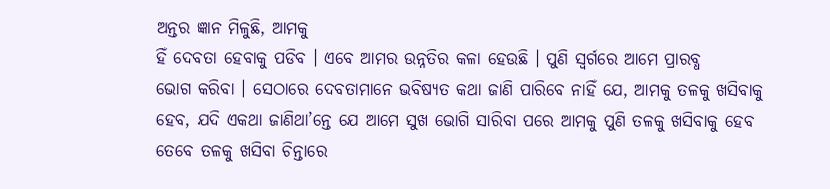ଅନ୍ତର ଜ୍ଞାନ ମିଳୁଛି, ଆମକୁ
ହିଁ ଦେବତା ହେବାକୁ ପଡିବ । ଏବେ ଆମର ଉନ୍ନତିର କଳା ହେଉଛି । ପୁଣି ସ୍ୱର୍ଗରେ ଆମେ ପ୍ରାରବ୍ଧ
ଭୋଗ କରିବା । ସେଠାରେ ଦେବତାମାନେ ଭବିଷ୍ୟତ କଥା ଜାଣି ପାରିବେ ନାହିଁ ଯେ, ଆମକୁ ତଳକୁ ଖସିବାକୁ
ହେବ, ଯଦି ଏକଥା ଜାଣିଥା’ନ୍ତେ ଯେ ଆମେ ସୁଖ ଭୋଗି ସାରିବା ପରେ ଆମକୁ ପୁଣି ତଳକୁ ଖସିବାକୁ ହେବ
ତେବେ ତଳକୁ ଖସିବା ଚିନ୍ତାରେ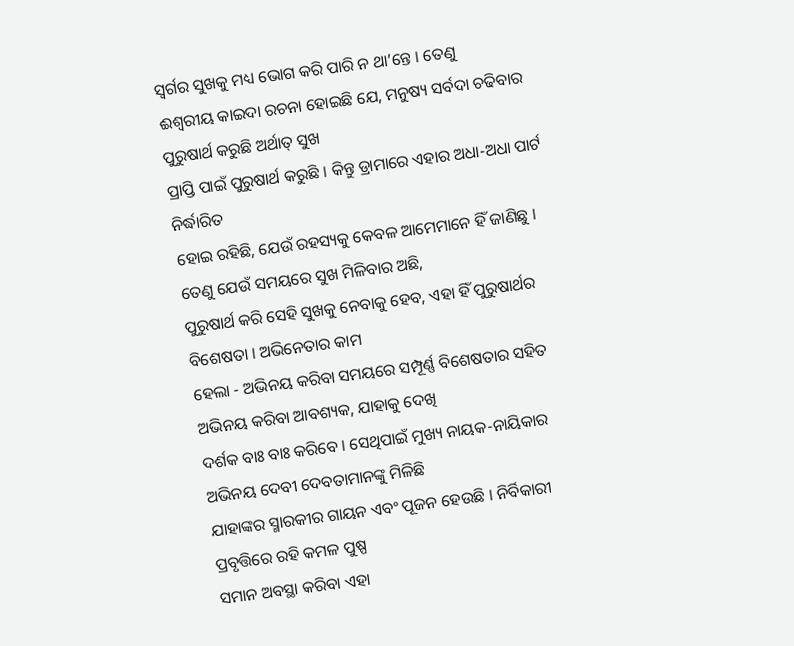ସ୍ୱର୍ଗର ସୁଖକୁ ମଧ୍ୟ ଭୋଗ କରି ପାରି ନ ଥା’ନ୍ତେ । ତେଣୁ
ଈଶ୍ୱରୀୟ କାଇଦା ରଚନା ହୋଇଛି ଯେ, ମନୁଷ୍ୟ ସର୍ବଦା ଚଢିବାର ପୁରୁଷାର୍ଥ କରୁଛି ଅର୍ଥାତ୍ ସୁଖ
ପ୍ରାପ୍ତି ପାଇଁ ପୁରୁଷାର୍ଥ କରୁଛି । କିନ୍ତୁ ଡ୍ରାମାରେ ଏହାର ଅଧା-ଅଧା ପାର୍ଟ ନିର୍ଦ୍ଧାରିତ
ହୋଇ ରହିଛି, ଯେଉଁ ରହସ୍ୟକୁ କେବଳ ଆମେମାନେ ହିଁ ଜାଣିଛୁ । ତେଣୁ ଯେଉଁ ସମୟରେ ସୁଖ ମିଳିବାର ଅଛି,
ପୁରୁଷାର୍ଥ କରି ସେହି ସୁଖକୁ ନେବାକୁ ହେବ, ଏହା ହିଁ ପୁରୁଷାର୍ଥର ବିଶେଷତା । ଅଭିନେତାର କାମ
ହେଲା - ଅଭିନୟ କରିବା ସମୟରେ ସମ୍ପୂର୍ଣ୍ଣ ବିଶେଷତାର ସହିତ ଅଭିନୟ କରିବା ଆବଶ୍ୟକ, ଯାହାକୁ ଦେଖି
ଦର୍ଶକ ବାଃ ବାଃ କରିବେ । ସେଥିପାଇଁ ମୁଖ୍ୟ ନାୟକ-ନାୟିକାର ଅଭିନୟ ଦେବୀ ଦେବତାମାନଙ୍କୁ ମିଳିଛି
ଯାହାଙ୍କର ସ୍ମାରକୀର ଗାୟନ ଏବଂ ପୂଜନ ହେଉଛି । ନିର୍ବିକାରୀ ପ୍ରବୃତ୍ତିରେ ରହି କମଳ ପୁଷ୍ପ
ସମାନ ଅବସ୍ଥା କରିବା ଏହା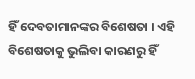ହିଁ ଦେବତାମାନଙ୍କର ବିଶେଷତା । ଏହି ବିଶେଷତାକୁ ଭୁଲିବା କାରଣରୁ ହିଁ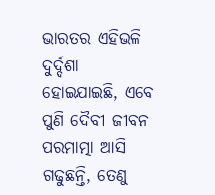ଭାରତର ଏହିଭଳି ଦୁର୍ଦ୍ଦଶା ହୋଇଯାଇଛି, ଏବେ ପୁଣି ଦୈବୀ ଜୀବନ ପରମାତ୍ମା ଆସି ଗଢୁଛନ୍ତି, ତେଣୁ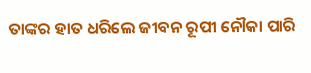ତାଙ୍କର ହାତ ଧରିଲେ ଜୀବନ ରୂପୀ ନୌକା ପାରି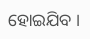ହୋଇଯିବ ।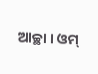ଆଚ୍ଛା । ଓମ୍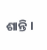ଶାନ୍ତି ।